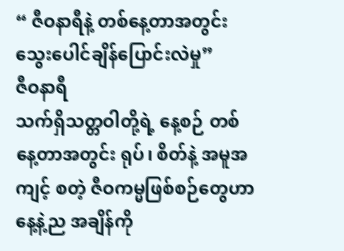“ ဇီဝနာရီနဲ့ တစ်နေ့တာအတွင်း သွေးပေါင်ချိန်ပြောင်းလဲမှု”
ဇီဝနာရီ
သက်ရှိသတ္တဝါတို့ရဲ့ နေ့စဉ် တစ်နေ့တာအတွင်း ရုပ်၊ စိတ်နဲ့ အမူအကျင့် စတဲ့ ဇီဝကမ္မဖြစ်စဉ်တွေဟာ နေ့နဲ့ည အချိန်ကို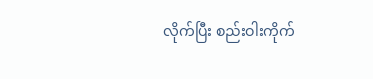လိုက်ပြီး စည်းဝါးကိုက်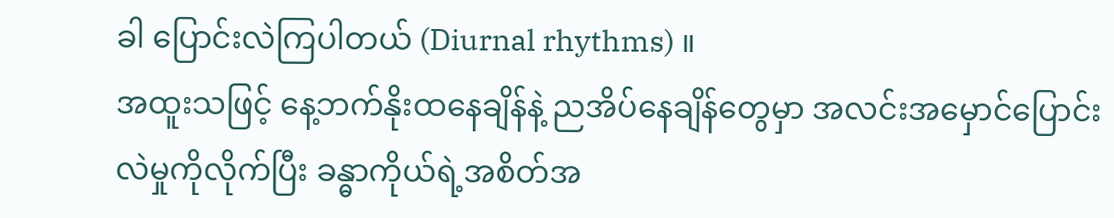ခါ ပြောင်းလဲကြပါတယ် (Diurnal rhythms) ။
အထူးသဖြင့် နေ့ဘက်နိုးထနေချိန်နဲ့ ညအိပ်နေချိန်တွေမှာ အလင်းအမှောင်ပြောင်းလဲမှုကိုလိုက်ပြီး ခန္ဓာကိုယ်ရဲ့အစိတ်အ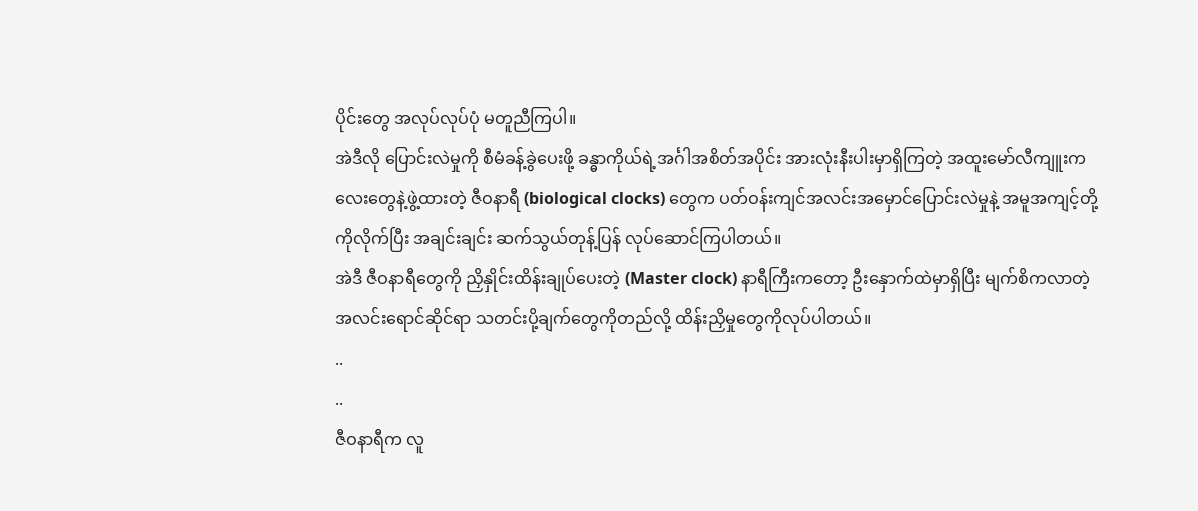ပိုင်းတွေ အလုပ်လုပ်ပုံ မတူညီကြပါ။
အဲဒီလို ပြောင်းလဲမှုကို စီမံခန့်ခွဲပေးဖို့ ခန္ဓာကိုယ်ရဲ့အင်္ဂါအစိတ်အပိုင်း အားလုံးနီးပါးမှာရှိကြတဲ့ အထူးမော်လီကျူးကလေးတွေနဲ့ဖွဲ့ထားတဲ့ ဇီဝနာရီ (biological clocks) တွေက ပတ်ဝန်းကျင်အလင်းအမှောင်ပြောင်းလဲမှုနဲ့ အမူအကျင့်တို့ကိုလိုက်ပြီး အချင်းချင်း ဆက်သွယ်တုန့်ပြန် လုပ်ဆောင်ကြပါတယ်။
အဲဒီ ဇီဝနာရီတွေကို ညှိနှိုင်းထိန်းချုပ်ပေးတဲ့ (Master clock) နာရီကြီးကတော့ ဦးနှောက်ထဲမှာရှိပြီး မျက်စိကလာတဲ့ အလင်းရောင်ဆိုင်ရာ သတင်းပို့ချက်တွေကိုတည်လို့ ထိန်းညှိမှုတွေကိုလုပ်ပါတယ်။
..
..
ဇီဝနာရီက လူ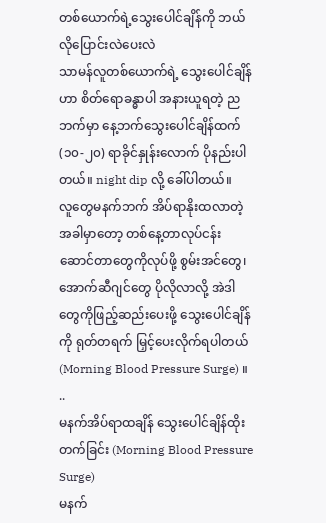တစ်ယောက်ရဲ့သွေးပေါင်ချိန်ကို ဘယ်လိုပြောင်းလဲပေးလဲ
သာမန်လူတစ်ယောက်ရဲ့ သွေးပေါင်ချိန်ဟာ စိတ်ရောခန္ဓာပါ အနားယူရတဲ့ ညဘက်မှာ နေ့ဘက်သွေးပေါင်ချိန်ထက် (၁၀-၂၀) ရာခိုင်နှုန်းလောက် ပိုနည်းပါတယ်။ night dip လို့ ခေါ်ပါတယ်။
လူတွေမနက်ဘက် အိပ်ရာနိုးထလာတဲ့အခါမှာတော့ တစ်နေ့တာလုပ်ငန်းဆောင်တာတွေကိုလုပ်ဖို့ စွမ်းအင်တွေ၊ အောက်ဆီဂျင်တွေ ပိုလိုလာလို့ အဲဒါတွေကိုဖြည့်ဆည်းပေးဖို့ သွေးပေါင်ချိန်ကို ရုတ်တရက် မြှင့်ပေးလိုက်ရပါတယ် (Morning Blood Pressure Surge) ။
..
မနက်အိပ်ရာထချိန် သွေးပေါင်ချိန်ထိုးတက်ခြင်း (Morning Blood Pressure Surge)
မနက်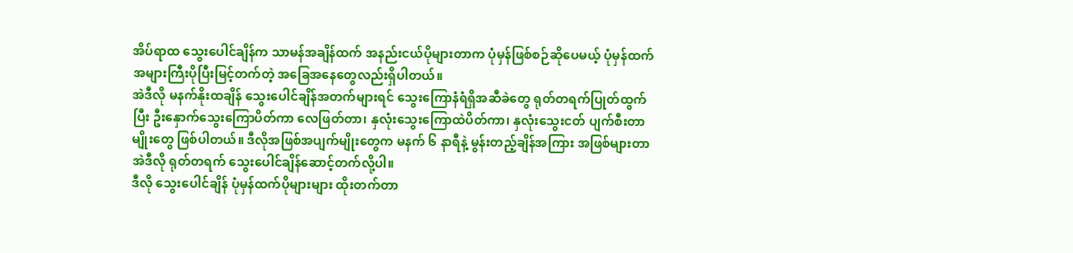အိပ်ရာထ သွေးပေါင်ချိန်က သာမန်အချိန်ထက် အနည်းငယ်ပိုများတာက ပုံမှန်ဖြစ်စဉ်ဆိုပေမယ့် ပုံမှန်ထက် အများကြီးပိုပြီးမြင့်တက်တဲ့ အခြေအနေတွေလည်းရှိပါတယ်။
အဲဒီလို မနက်နိုးထချိန် သွေးပေါင်ချိန်အတက်များရင် သွေးကြောနံရံရှိအဆီခဲတွေ ရုတ်တရက်ပြုတ်ထွက်ပြီး ဦးနှောက်သွေးကြောပိတ်ကာ လေဖြတ်တာ၊ နှလုံးသွေးကြောထဲပိတ်ကာ၊ နှလုံးသွေးငတ် ပျက်စီးတာ မျိုးတွေ ဖြစ်ပါတယ်။ ဒီလိုအဖြစ်အပျက်မျိုးတွေက မနက် ၆ နာရီနဲ့ မွန်းတည့်ချိန်အကြား အဖြစ်များတာ အဲဒီလို ရုတ်တရက် သွေးပေါင်ချိန်ဆောင့်တက်လို့ပါ။
ဒီလို သွေးပေါင်ချိန် ပုံမှန်ထက်ပိုများများ ထိုးတက်တာ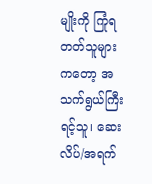မျိုးကို ကြုံရတတ်သူများကတော့ အသက်ရွယ်ကြီးရင့်သူ၊ ဆေးလိပ်/အရက်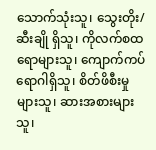သောက်သုံးသူ၊ သွေးတိုး/ဆီးချို ရှိသူ၊ ကိုလက်စထရောများသူ၊ ကျောက်ကပ်ရောဂါရှိသူ၊ စိတ်ဖိစီးမှုများသူ၊ ဆားအစားများသူ၊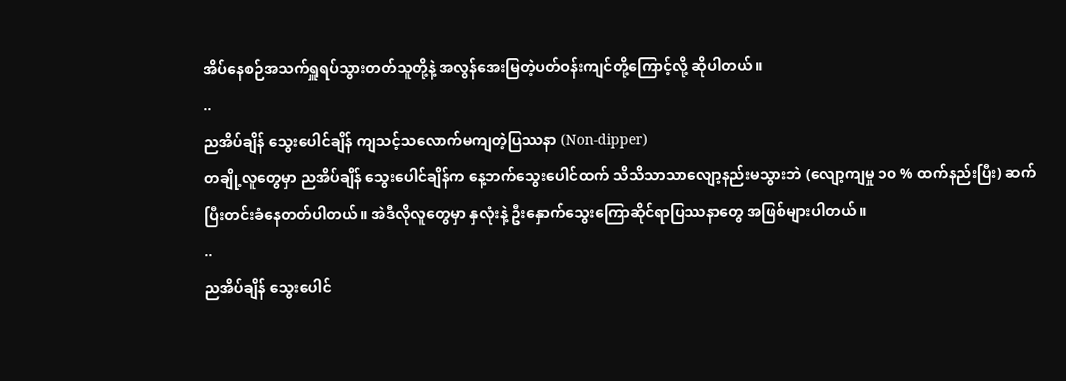အိပ်နေစဉ်အသက်ရှူရပ်သွားတတ်သူတို့နဲ့ အလွန်အေးမြတဲ့ပတ်ဝန်းကျင်တို့ကြောင့်လို့ ဆိုပါတယ်။
..
ညအိပ်ချိန် သွေးပေါင်ချိန် ကျသင့်သလောက်မကျတဲ့ပြဿနာ (Non-dipper)
တချို့လူတွေမှာ ညအိပ်ချိန် သွေးပေါင်ချိန်က နေ့ဘက်သွေးပေါင်ထက် သိသိသာသာလျော့နည်းမသွားဘဲ (လျော့ကျမှု ၁၀ % ထက်နည်းပြီး) ဆက်ပြီးတင်းခံနေတတ်ပါတယ်။ အဲဒီလိုလူတွေမှာ နှလုံးနဲ့ ဦးနှောက်သွေးကြောဆိုင်ရာပြဿနာတွေ အဖြစ်များပါတယ်။
..
ညအိပ်ချိန် သွေးပေါင်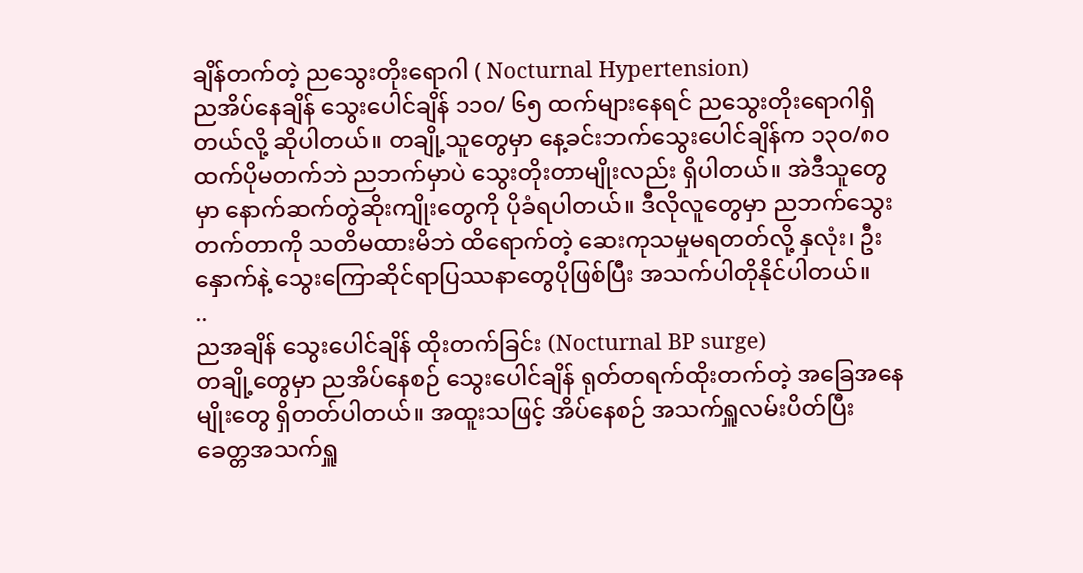ချိန်တက်တဲ့ ညသွေးတိုးရောဂါ ( Nocturnal Hypertension)
ညအိပ်နေချိန် သွေးပေါင်ချိန် ၁၁၀/ ၆၅ ထက်များနေရင် ညသွေးတိုးရောဂါရှိတယ်လို့ ဆိုပါတယ်။ တချို့သူတွေမှာ နေ့ခင်းဘက်သွေးပေါင်ချိန်က ၁၃၀/၈၀ ထက်ပိုမတက်ဘဲ ညဘက်မှာပဲ သွေးတိုးတာမျိုးလည်း ရှိပါတယ်။ အဲဒီသူတွေမှာ နောက်ဆက်တွဲဆိုးကျိုးတွေကို ပိုခံရပါတယ်။ ဒီလိုလူတွေမှာ ညဘက်သွေးတက်တာကို သတိမထားမိဘဲ ထိရောက်တဲ့ ဆေးကုသမှုမရတတ်လို့ နှလုံး၊ ဦးနှောက်နဲ့ သွေးကြောဆိုင်ရာပြဿနာတွေပိုဖြစ်ပြီး အသက်ပါတိုနိုင်ပါတယ်။
..
ညအချိန် သွေးပေါင်ချိန် ထိုးတက်ခြင်း (Nocturnal BP surge)
တချို့တွေမှာ ညအိပ်နေစဉ် သွေးပေါင်ချိန် ရုတ်တရက်ထိုးတက်တဲ့ အခြေအနေမျိုးတွေ ရှိတတ်ပါတယ်။ အထူးသဖြင့် အိပ်နေစဉ် အသက်ရှူလမ်းပိတ်ပြီး ခေတ္တအသက်ရှူ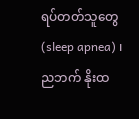ရပ်တတ်သူတွေ (sleep apnea) ၊ ညဘက် နိုးထ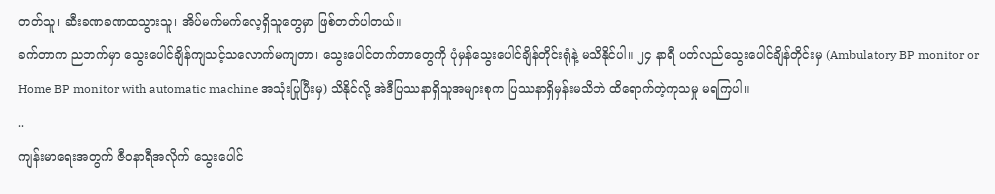တတ်သူ၊ ဆီးခဏခဏထသွားသူ၊ အိပ်မက်မက်လေ့ရှိသူတွေမှာ ဖြစ်တတ်ပါတယ်။
ခက်တာက ညဘက်မှာ သွေးပေါင်ချိန်ကျသင့်သလောက်မကျတာ၊ သွေးပေါင်တက်တာတွေကို ပုံမှန်သွေးပေါင်ချိန်တိုင်းရုံနဲ့ မသိနိုင်ပါ။ ၂၄ နာရီ ပတ်လည်သွေးပေါင်ချိန်တိုင်းမှ (Ambulatory BP monitor or Home BP monitor with automatic machine အသုံးပြုပြီးမှ) သိနိုင်လို့ အဲဒီပြဿနာရှိသူအများစုက ပြဿနာရှိမှန်းမသိဘဲ ထိရောက်တဲ့ကုသမှု မရကြပါ။
..
ကျန်းမာရေးအတွက် ဇီဝနာရီအလိုက် သွေးပေါင်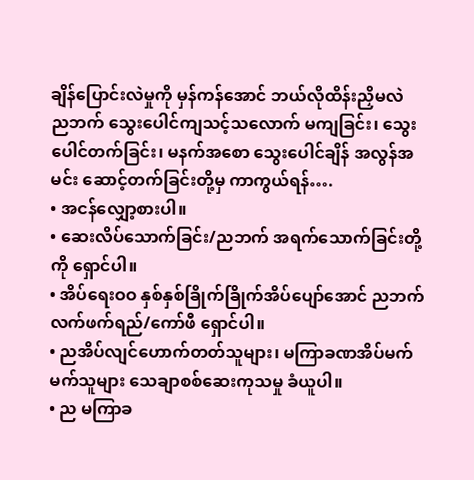ချိန်ပြောင်းလဲမှုကို မှန်ကန်အောင် ဘယ်လိုထိန်းညှိမလဲ
ညဘက် သွေးပေါင်ကျသင့်သလောက် မကျခြင်း၊ သွေးပေါင်တက်ခြင်း၊ မနက်အစော သွေးပေါင်ချိန် အလွန်အမင်း ဆောင့်တက်ခြင်းတို့မှ ကာကွယ်ရန်….
• အငန်လျှော့စားပါ။
• ဆေးလိပ်သောက်ခြင်း/ညဘက် အရက်သောက်ခြင်းတို့ကို ရှောင်ပါ။
• အိပ်ရေးဝဝ နှစ်နှစ်ခြိုက်ခြိုက်အိပ်ပျော်အောင် ညဘက် လက်ဖက်ရည်/ကော်ဖီ ရှောင်ပါ။
• ညအိပ်လျင်ဟောက်တတ်သူများ၊ မကြာခဏအိပ်မက်မက်သူများ သေချာစစ်ဆေးကုသမှု ခံယူပါ။
• ည မကြာခ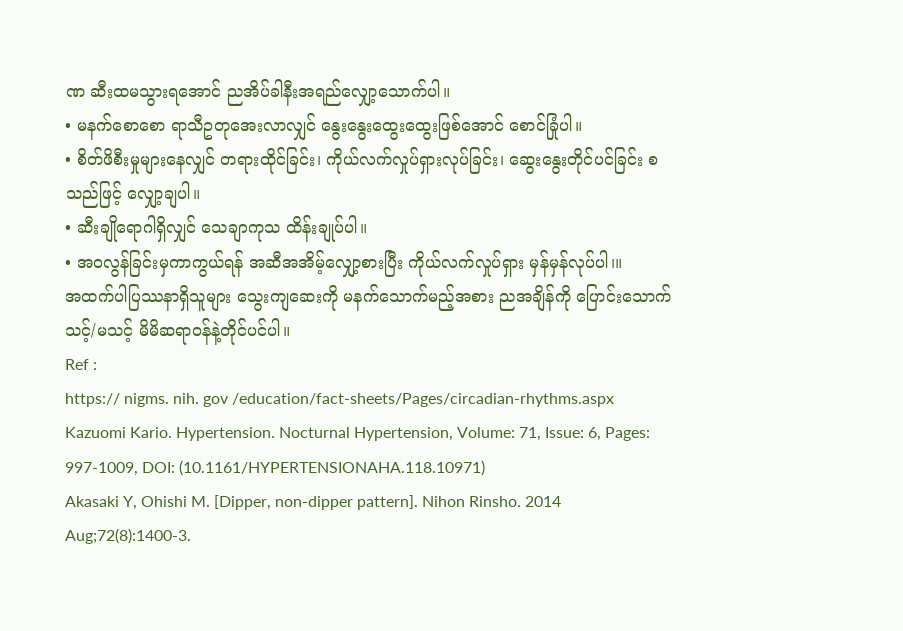ဏ ဆီးထမသွားရအောင် ညအိပ်ခါနီးအရည်လျှော့သောက်ပါ။
• မနက်စောစော ရာသီဥတုအေးလာလျှင် နွေးနွေးထွေးထွေးဖြစ်အောင် စောင်ခြုံပါ။
• စိတ်ဖိစီးမှုများနေလျှင် တရားထိုင်ခြင်း၊ ကိုယ်လက်လှုပ်ရှားလုပ်ခြင်း၊ ဆွေးနွေးတိုင်ပင်ခြင်း စသည်ဖြင့် လျှော့ချပါ။
• ဆီးချိုရောဂါရှိလျှင် သေချာကုသ ထိန်းချုပ်ပါ။
• အဝလွန်ခြင်းမှကာကွယ်ရန် အဆီအအိမ့်လျှော့စားပြီး ကိုယ်လက်လှုပ်ရှား မှန်မှန်လုပ်ပါ၊။
အထက်ပါပြဿနာရှိသူများ သွေးကျဆေးကို မနက်သောက်မည့်အစား ညအချိန်ကို ပြောင်းသောက်သင့်/မသင့် မိမိဆရာဝန်နဲ့တိုင်ပင်ပါ။
Ref :
https:// nigms. nih. gov /education/fact-sheets/Pages/circadian-rhythms.aspx
Kazuomi Kario. Hypertension. Nocturnal Hypertension, Volume: 71, Issue: 6, Pages: 997-1009, DOI: (10.1161/HYPERTENSIONAHA.118.10971)
Akasaki Y, Ohishi M. [Dipper, non-dipper pattern]. Nihon Rinsho. 2014 Aug;72(8):1400-3.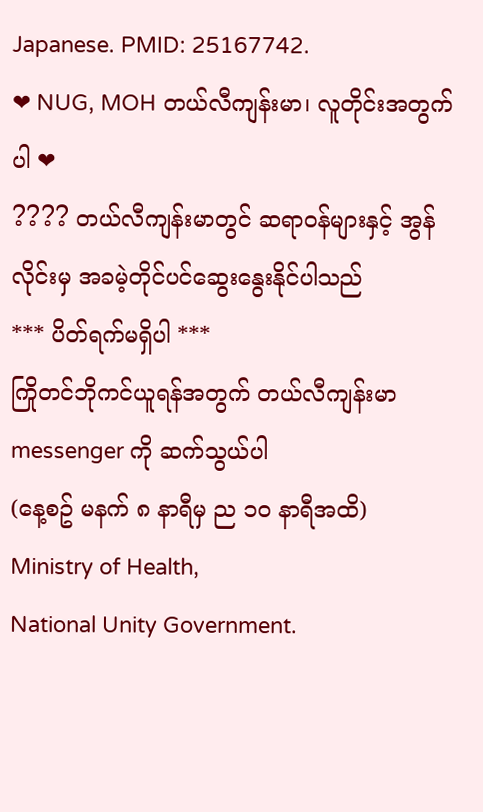Japanese. PMID: 25167742.
❤ NUG, MOH တယ်လီကျန်းမာ၊ လူတိုင်းအတွက်ပါ ❤
???? တယ်လီကျန်းမာတွင် ဆရာဝန်များနှင့် အွန်လိုင်းမှ အခမဲ့တိုင်ပင်ဆွေးနွေးနိုင်ပါသည်
*** ပိတ်ရက်မရှိပါ ***
ကြိုတင်ဘိုကင်ယူရန်အတွက် တယ်လီကျန်းမာ messenger ကို ဆက်သွယ်ပါ
(နေ့စဥ် မနက် ၈ နာရီမှ ည ၁၀ နာရီအထိ)
Ministry of Health,
National Unity Government.